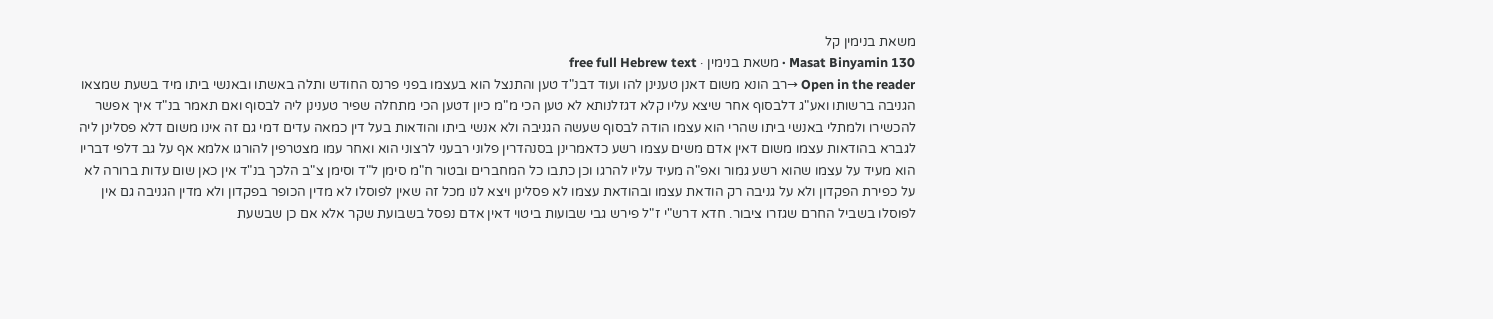משאת בנימין קל
Masat Binyamin 130 · משאת בנימין · free full Hebrew text
Open in the reader →רב הונא משום דאנן טענינן להו ועוד דבנ"ד טען והתנצל הוא בעצמו בפני פרנס החודש ותלה באשתו ובאנשי ביתו מיד בשעת שמצאו הגניבה ברשותו ואע"ג דלבסוף אחר שיצא עליו קלא דגזלנותא לא טען הכי מ"מ כיון דטען הכי מתחלה שפיר טענינן ליה לבסוף ואם תאמר בנ"ד איך אפשר להכשירו ולמתלי באנשי ביתו שהרי הוא עצמו הודה לבסוף שעשה הגניבה ולא אנשי ביתו והודאות בעל דין כמאה עדים דמי גם זה אינו משום דלא פסלינן ליה לגברא בהודאות עצמו משום דאין אדם משים עצמו רשע כדאמרינן בסנהדרין פלוני רבעני לרצוני הוא ואחר עמו מצטרפין להורגו אלמא אף על גב דלפי דבריו הוא מעיד על עצמו שהוא רשע גמור ואפ"ה מעיד עליו להרגו וכן כתבו כל המחברים ובטור ח"מ סימן ל"ד וסימן צ"ב הלכך בנ"ד אין כאן שום עדות ברורה לא על כפירת הפקדון ולא על גניבה רק הודאת עצמו ובהודאת עצמו לא פסלינן ויצא לנו מכל זה שאין לפוסלו לא מדין הכופר בפקדון ולא מדין הגניבה גם אין לפוסלו בשביל החרם שגזרו ציבור. חדא דרש"י ז"ל פירש גבי שבועות ביטוי דאין אדם נפסל בשבועת שקר אלא אם כן שבשעת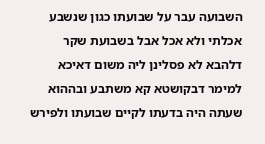השבועה עבר על שבועתו כגון שנשבע אכלתי ולא אכל אבל בשבועת שקר דלהבא לא פסלינן ליה משום דאיכא למימר דבקושטא קא משתבע ובההוא שעתה היה בדעתו לקיים שבועתו ולפירש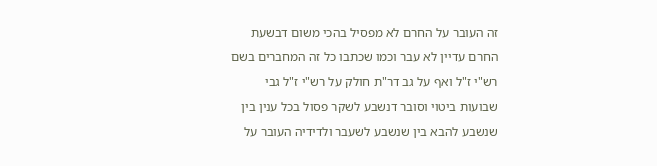זה העובר על החרם לא מפסיל בהכי משום דבשעת החרם עדיין לא עבר וכמו שכתבו כל זה המחברים בשם רש"י ז"ל ואף על גב דר"ת חולק על רש"י ז"ל גבי שבועות ביטוי וסובר דנשבע לשקר פסול בכל ענין בין שנשבע להבא בין שנשבע לשעבר ולדידיה העובר על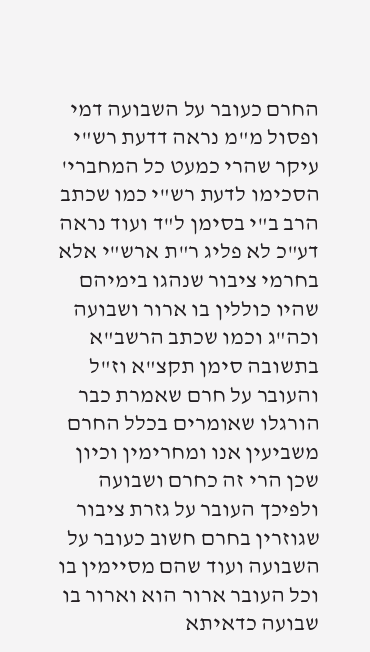החרם כעובר על השבועה דמי ופסול מ"מ נראה דדעת רש"י עיקר שהרי כמעט כל המחברי' הסכימו לדעת רש"י כמו שכתב הרב ב"י בסימן ל"ד ועוד נראה דע"כ לא פליג ר"ת ארש"י אלא בחרמי ציבור שנהגו בימיהם שהיו כוללין בו ארור ושבועה וכה"ג וכמו שכתב הרשב"א בתשובה סימן תקצ"א וז"ל והעובר על חרם שאמרת כבר הורגלו שאומרים בכלל החרם משביעין אנו ומחרימין וכיון שכן הרי זה כחרם ושבועה ולפיכך העובר על גזרת ציבור שגוזרין בחרם חשוב כעובר על השבועה ועוד שהם מסיימין בו וכל העובר ארור הוא וארור בו שבועה כדאיתא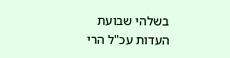בשלהי שבועת העדות עכ"ל הרי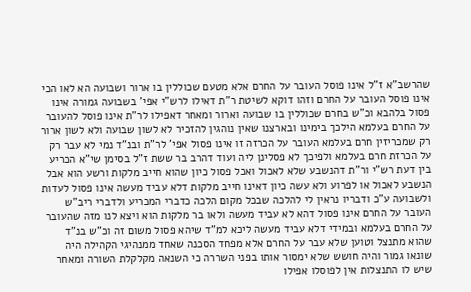שהרשב"א ז"ל אינו פוסל העובר על החרם אלא מטעם שכוללין בו ארור ושבועה הא לאו הכי אינו פוסל העובר על החרם וזהו דוקא לשיטת ר"ת דאילו לרש"י אפי' בשבועה גמורה אינו פסול בלהבא וכ"ש בחרם שכוללין בו שבועה וארור ומאחר דאפילו לר"ת אינו פוסל להעובר על החרם בעלמא הילכך בימינו ובארצנו שאין נוהגין להזכיר לא לשון שבועה ולא לשון ארור רק שמכריזין חרם בעלמא העובר על הכרזה זו אינו פסול אפי' לר"ת ובנ"ד נמי לא עבר רק על הכרזת חרם בעלמא ולפיכך לא פסלינן ליה ועוד דהרב בר ששת ז"ל בסימן שי"א הכריע בין דעת רש"י ור"ת דהנשבע שלא לאכול ואכל פסול כיון שהוא חייב מלקות ורשע הוא אבל הנשבע לאכול או לפרוע ולא עשה כיון דאינו חייב מלקות דלא עביד מעשה אינו פסול לעדות ולשבועה ע"כ ודבריו נראין לי להלכה שבכל מקום הלכה כדברי המכריע ולדברי ריב"ש העובר על החרם אינו פסול דהא לא עביד מעשה ולאו בר מלקות הוא ויצא לנו מזה שהעובר על החרם בעלמא ובמידי דלא עביד מעשה ליכא למ"ד שיהא פסול משום זה וכ"ש בנ"ד שהוא מתנצל וטוען שלא עבר על החרם אלא מפחד הסכנה שאחד ממנהיגי הקהילה היה שונאו גמור והיה חושש שלא ימסור אותו בפני השררה כי השנאה מקלקלת השורה ומאחר שיש לו התנצלות אין לפוסלו אפילו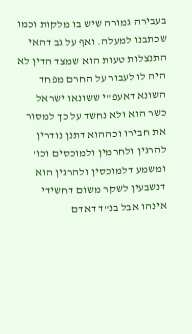בעבירה גמורה שיש בו מלקות וכמו שכתבנו למעלה. ואף על גב דהאי התנצלות טעות הוא שמצד הדין לא היה לו לעבור על החרם מפחד השונא דאעפ"י ששונאו ישראל כשר הוא ולא נחשד על כך למסור את חבירו וכההוא דתנן נודרין להרגין ולחרמין ולמוכסים וכו' ומשמע דלמוכסין ולהרגין הוא דנשבעין לשקר משום דחשידי אינהו אבל בנ"ד דאדם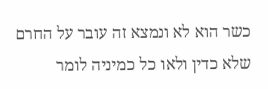כשר הוא לא ונמצא זה עובר על החרם שלא כדין ולאו כל כמיניה לומר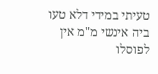טעיתי במידי דלא טעו ביה אינשי מ"מ אין לפוסלו